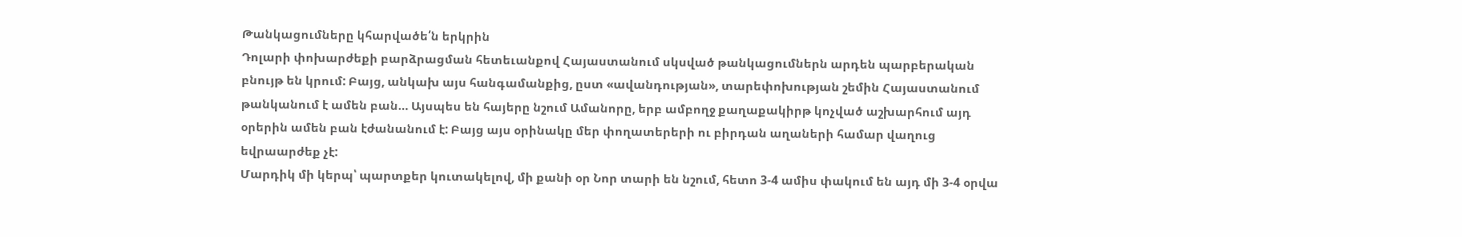Թանկացումները կհարվածե՛ն երկրին
Դոլարի փոխարժեքի բարձրացման հետեւանքով Հայաստանում սկսված թանկացումներն արդեն պարբերական բնույթ են կրում: Բայց, անկախ այս հանգամանքից, ըստ «ավանդության», տարեփոխության շեմին Հայաստանում թանկանում է ամեն բան… Այսպես են հայերը նշում Ամանորը, երբ ամբողջ քաղաքակիրթ կոչված աշխարհում այդ օրերին ամեն բան էժանանում է: Բայց այս օրինակը մեր փողատերերի ու բիրդան աղաների համար վաղուց եվրաարժեք չէ:
Մարդիկ մի կերպ՝ պարտքեր կուտակելով, մի քանի օր Նոր տարի են նշում, հետո 3-4 ամիս փակում են այդ մի 3-4 օրվա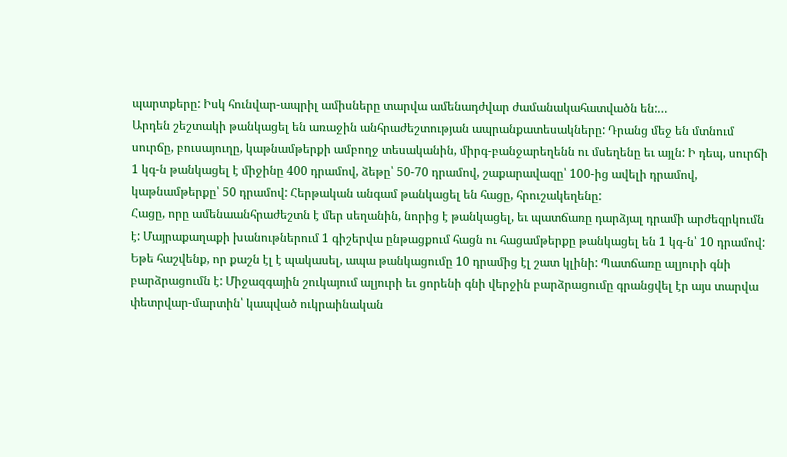պարտքերը: Իսկ հունվար-ապրիլ ամիսները տարվա ամենադժվար ժամանակահատվածն են:…
Արդեն շեշտակի թանկացել են առաջին անհրաժեշտության ապրանքատեսակները: Դրանց մեջ են մտնում սուրճը, բուսայուղը, կաթնամթերքի ամբողջ տեսականին, միրգ-բանջարեղենն ու մսեղենը եւ այլն: Ի դեպ, սուրճի 1 կգ-ն թանկացել է միջինը 400 դրամով, ձեթը՝ 50-70 դրամով, շաքարավազը՝ 100-ից ավելի դրամով, կաթնամթերքը՝ 50 դրամով: Հերթական անգամ թանկացել են հացը, հրուշակեղենը:
Հացը, որը ամենաանհրաժեշտն է մեր սեղանին, նորից է թանկացել, եւ պատճառը դարձյալ դրամի արժեզրկումն է: Մայրաքաղաքի խանութներում 1 գիշերվա ընթացքում հացն ու հացամթերքը թանկացել են 1 կգ-ն՝ 10 դրամով: Եթե հաշվենք, որ քաշն էլ է պակասել, ապա թանկացումը 10 դրամից էլ շատ կլինի: Պատճառը ալյուրի գնի բարձրացումն է: Միջազգային շուկայում ալյուրի եւ ցորենի գնի վերջին բարձրացումը գրանցվել էր այս տարվա փետրվար-մարտին՝ կապված ուկրաինական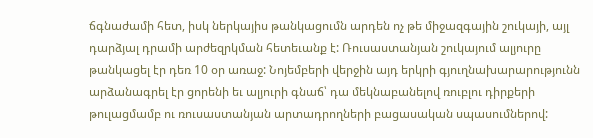ճգնաժամի հետ, իսկ ներկայիս թանկացումն արդեն ոչ թե միջազգային շուկայի, այլ դարձյալ դրամի արժեզրկման հետեւանք է: Ռուսաստանյան շուկայում ալյուրը թանկացել էր դեռ 10 օր առաջ: Նոյեմբերի վերջին այդ երկրի գյուղնախարարությունն արձանագրել էր ցորենի եւ ալյուրի գնաճ՝ դա մեկնաբանելով ռուբլու դիրքերի թուլացմամբ ու ռուսաստանյան արտադրողների բացասական սպասումներով: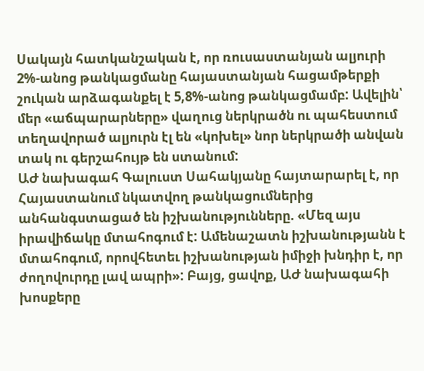Սակայն հատկանշական է, որ ռուսաստանյան ալյուրի 2%-անոց թանկացմանը հայաստանյան հացամթերքի շուկան արձագանքել է 5,8%-անոց թանկացմամբ: Ավելին՝ մեր «աճպարարները» վաղուց ներկրածն ու պահեստում տեղավորած ալյուրն էլ են «կոխել» նոր ներկրածի անվան տակ ու գերշահույթ են ստանում:
ԱԺ նախագահ Գալուստ Սահակյանը հայտարարել է, որ Հայաստանում նկատվող թանկացումներից անհանգստացած են իշխանությունները. «Մեզ այս իրավիճակը մտահոգում է: Ամենաշատն իշխանությանն է մտահոգում, որովհետեւ իշխանության իմիջի խնդիր է, որ ժողովուրդը լավ ապրի»: Բայց, ցավոք, ԱԺ նախագահի խոսքերը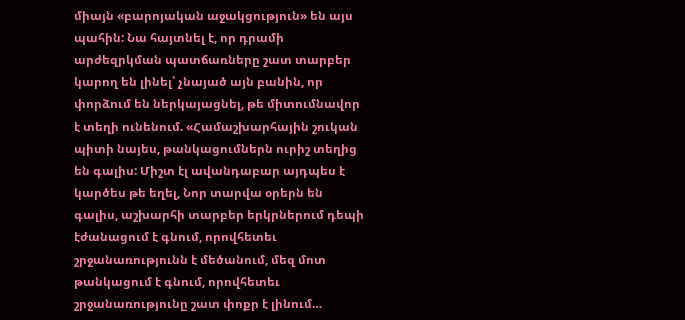միայն «բարոյական աջակցություն» են այս պահին: Նա հայտնել է, որ դրամի արժեզրկման պատճառները շատ տարբեր կարող են լինել՝ չնայած այն բանին, որ փորձում են ներկայացնել, թե միտումնավոր է տեղի ունենում. «Համաշխարհային շուկան պիտի նայես, թանկացումներն ուրիշ տեղից են գալիս: Միշտ էլ ավանդաբար այդպես է կարծես թե եղել, Նոր տարվա օրերն են գալիս, աշխարհի տարբեր երկրներում դեպի էժանացում է գնում, որովհետեւ շրջանառությունն է մեծանում, մեզ մոտ թանկացում է գնում, որովհետեւ շրջանառությունը շատ փոքր է լինում…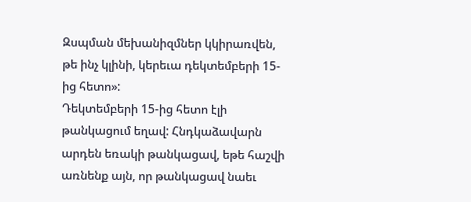Զսպման մեխանիզմներ կկիրառվեն, թե ինչ կլինի, կերեւա դեկտեմբերի 15-ից հետո»:
Դեկտեմբերի 15-ից հետո էլի թանկացում եղավ: Հնդկաձավարն արդեն եռակի թանկացավ, եթե հաշվի առնենք այն, որ թանկացավ նաեւ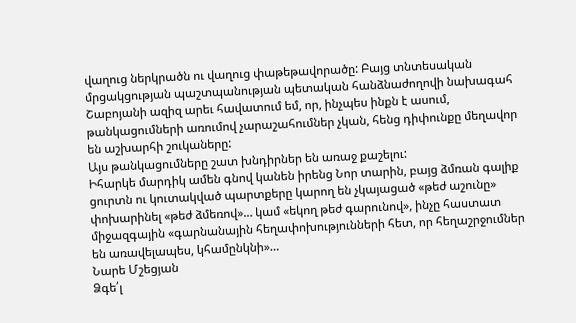վաղուց ներկրածն ու վաղուց փաթեթավորածը: Բայց տնտեսական մրցակցության պաշտպանության պետական հանձնաժողովի նախագահ Շաբոյանի ազիզ արեւ հավատում եմ, որ, ինչպես ինքն է ասում, թանկացումների առումով չարաշահումներ չկան, հենց դիփունքը մեղավոր են աշխարհի շուկաները:
Այս թանկացումները շատ խնդիրներ են առաջ քաշելու:
Իհարկե մարդիկ ամեն գնով կանեն իրենց Նոր տարին, բայց ձմռան գալիք ցուրտն ու կուտակված պարտքերը կարող են չկայացած «թեժ աշունը» փոխարինել «թեժ ձմեռով»… կամ «եկող թեժ գարունով», ինչը հաստատ միջազգային «գարնանային հեղափոխությունների հետ, որ հեղաշրջումներ են առավելապես, կհամընկնի»…
Նարե Մշեցյան
Ձգե՛լ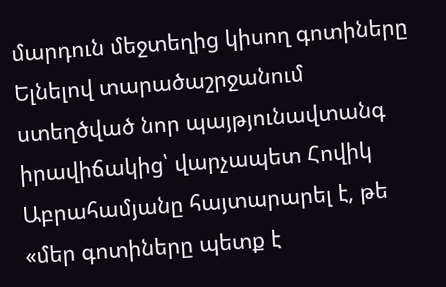մարդուն մեջտեղից կիսող գոտիները
Ելնելով տարածաշրջանում ստեղծված նոր պայթյունավտանգ իրավիճակից՝ վարչապետ Հովիկ Աբրահամյանը հայտարարել է, թե «մեր գոտիները պետք է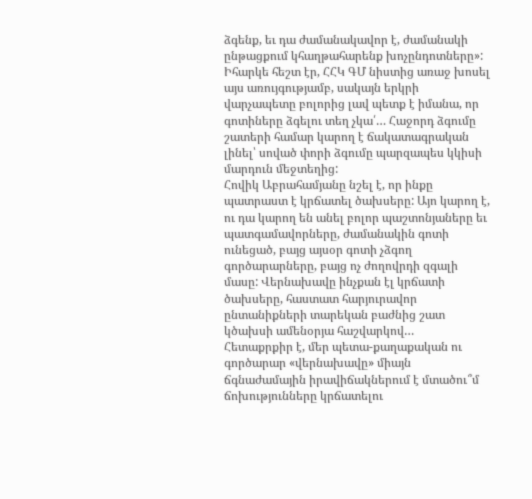ձգենք, եւ դա ժամանակավոր է, ժամանակի ընթացքում կհաղթահարենք խոչընդոտները»:
Իհարկե հեշտ էր, ՀՀԿ ԳՄ նիստից առաջ խոսել այս առույգությամբ, սակայն երկրի վարչապետը բոլորից լավ պետք է իմանա, որ գոտիները ձգելու տեղ չկա՛… Հաջորդ ձգումը շատերի համար կարող է ճակատագրական լինել՝ սոված փորի ձգումը պարզապես կկիսի մարդուն մեջտեղից:
Հովիկ Աբրահամյանը նշել է, որ ինքը պատրաստ է կրճատել ծախսերը: Այո կարող է, ու դա կարող են անել բոլոր պաշտոնյաները եւ պատգամավորները, ժամանակին գոտի ունեցած, բայց այսօր գոտի չձգող գործարարները, բայց ոչ ժողովրդի զգալի մասը: Վերնախավը ինչքան էլ կրճատի ծախսերը, հաստատ հարյուրավոր ընտանիքների տարեկան բաժնից շատ կծախսի ամենօրյա հաշվարկով…
Հետաքրքիր է, մեր պետա-քաղաքական ու գործարար «վերնախավը» միայն ճգնաժամային իրավիճակներում է մտածու՞մ ճոխությունները կրճատելու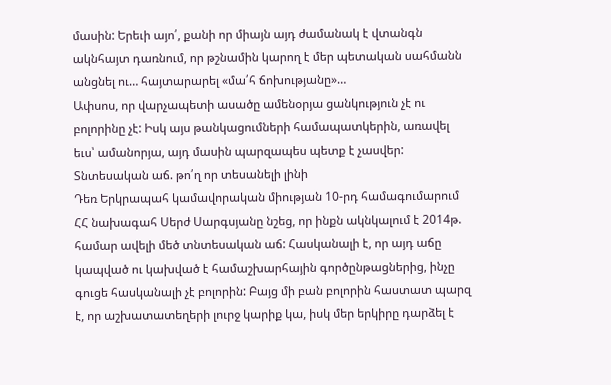մասին: Երեւի այո՛, քանի որ միայն այդ ժամանակ է վտանգն ակնհայտ դառնում, որ թշնամին կարող է մեր պետական սահմանն անցնել ու… հայտարարել «մա՛հ ճոխությանը»…
Ափսոս, որ վարչապետի ասածը ամենօրյա ցանկություն չէ ու բոլորինը չէ: Իսկ այս թանկացումների համապատկերին, առավել եւս՝ ամանորյա, այդ մասին պարզապես պետք է չասվեր:
Տնտեսական աճ. թո՛ղ որ տեսանելի լինի
Դեռ Երկրապահ կամավորական միության 10-րդ համագումարում ՀՀ նախագահ Սերժ Սարգսյանը նշեց, որ ինքն ակնկալում է 2014թ. համար ավելի մեծ տնտեսական աճ: Հասկանալի է, որ այդ աճը կապված ու կախված է համաշխարհային գործընթացներից, ինչը գուցե հասկանալի չէ բոլորին: Բայց մի բան բոլորին հաստատ պարզ է, որ աշխատատեղերի լուրջ կարիք կա, իսկ մեր երկիրը դարձել է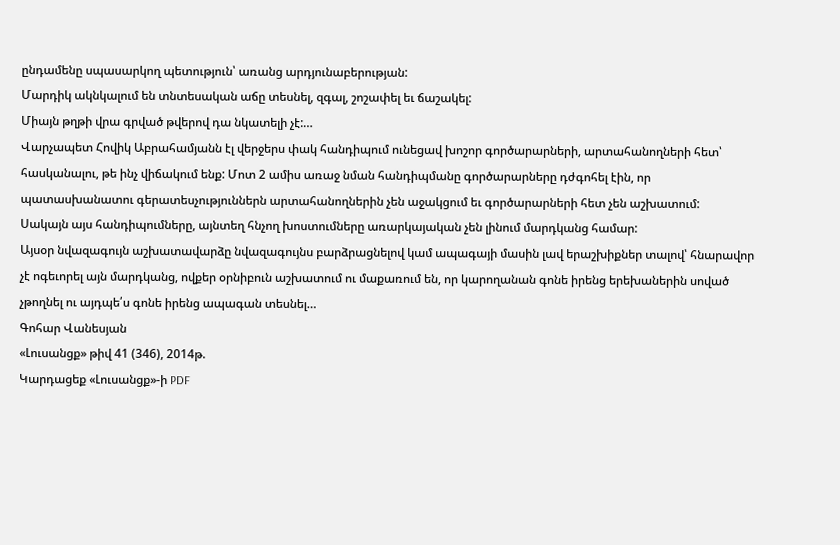ընդամենը սպասարկող պետություն՝ առանց արդյունաբերության:
Մարդիկ ակնկալում են տնտեսական աճը տեսնել, զգալ, շոշափել եւ ճաշակել:
Միայն թղթի վրա գրված թվերով դա նկատելի չէ:…
Վարչապետ Հովիկ Աբրահամյանն էլ վերջերս փակ հանդիպում ունեցավ խոշոր գործարարների, արտահանողների հետ՝ հասկանալու, թե ինչ վիճակում ենք: Մոտ 2 ամիս առաջ նման հանդիպմանը գործարարները դժգոհել էին, որ պատասխանատու գերատեսչություններն արտահանողներին չեն աջակցում եւ գործարարների հետ չեն աշխատում:
Սակայն այս հանդիպումները, այնտեղ հնչող խոստումները առարկայական չեն լինում մարդկանց համար:
Այսօր նվազագույն աշխատավարձը նվազագույնս բարձրացնելով կամ ապագայի մասին լավ երաշխիքներ տալով՝ հնարավոր չէ ոգեւորել այն մարդկանց, ովքեր օրնիբուն աշխատում ու մաքառում են, որ կարողանան գոնե իրենց երեխաներին սոված չթողնել ու այդպե՛ս գոնե իրենց ապագան տեսնել…
Գոհար Վանեսյան
«Լուսանցք» թիվ 41 (346), 2014թ.
Կարդացեք «Լուսանցք»-ի PDF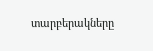տարբերակները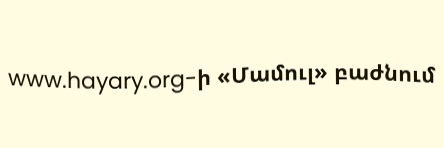www.hayary.org-ի «Մամուլ» բաժնում